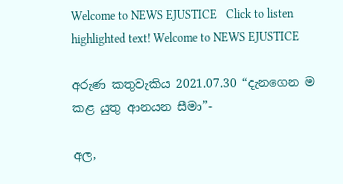Welcome to NEWS EJUSTICE   Click to listen highlighted text! Welcome to NEWS EJUSTICE

අරුණ කතුවැකිය 2021.07.30 “දැනගෙන ම කළ යුතු ආනයන සීමා”-

අල,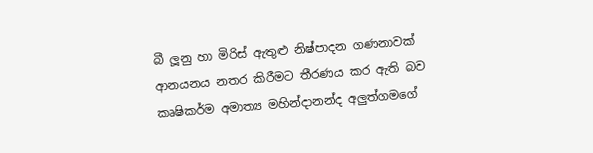බී ලූනු හා මිරිස් ඇතුළු නිෂ්පාදන ගණනාවක් ආනයනය නතර කිරීමට තීරණය කර ඇති බව කෘෂිකර්ම අමාත්‍ය මහින්දානන්ද අලුත්ගමගේ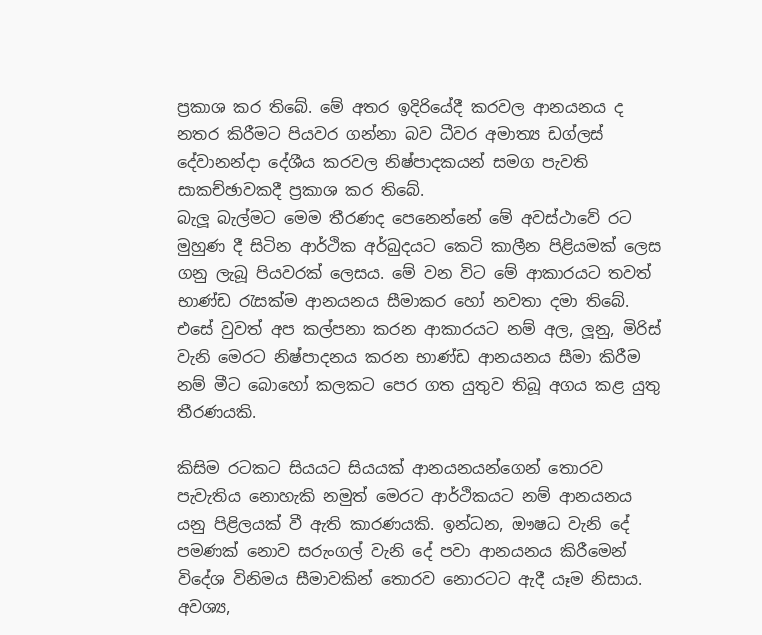ප්‍රකාශ කර තිබේ. මේ අතර ඉදිරියේදී කරවල ආනයනය ද නතර කිරීමට පියවර ගන්නා බව ධීවර අමාත්‍ය ඩග්ලස් දේවානන්දා දේශීය කරවල නිෂ්පාදකයන් සමග පැවති සාකච්ඡාවකදී ප්‍රකාශ කර තිබේ.
බැලූ බැල්මට මෙම තීරණද පෙනෙන්නේ මේ අවස්ථාවේ රට මුහුණ දී සිටින ආර්ථික අර්බුදයට කෙටි කාලීන පිළියමක් ලෙස ගනු ලැබූ පියවරක් ලෙසය. මේ වන විට මේ ආකාරයට තවත් භාණ්ඩ රැසක්ම ආනයනය සීමාකර හෝ නවතා දමා තිබේ. එසේ වුවත් අප කල්පනා කරන ආකාරයට නම් අල, ලූනු, මිරිස් වැනි මෙරට නිෂ්පාදනය කරන භාණ්ඩ ආනයනය සීමා කිරීම නම් මීට බොහෝ කලකට පෙර ගත යුතුව තිබූ අගය කළ යුතු තීරණයකි.

කිසිම රටකට සියයට සියයක් ආනයනයන්ගෙන් තොරව පැවැතිය නොහැකි නමුත් මෙරට ආර්ථිකයට නම් ආනයනය යනු පිළිලයක් වී ඇති කාරණයකි. ඉන්ධන, ඖෂධ වැනි දේ පමණක් නොව සරුංගල් වැනි දේ පවා ආනයනය කිරීමෙන් විදේශ විනිමය සීමාවකින් තොරව නොරටට ඇදී යෑම නිසාය. අවශ්‍ය,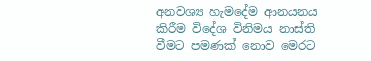අනවශ්‍ය හැමදේම ආනයනය කිරීම විදේශ විනිමය නාස්ති වීමට පමණක් නොව මෙරට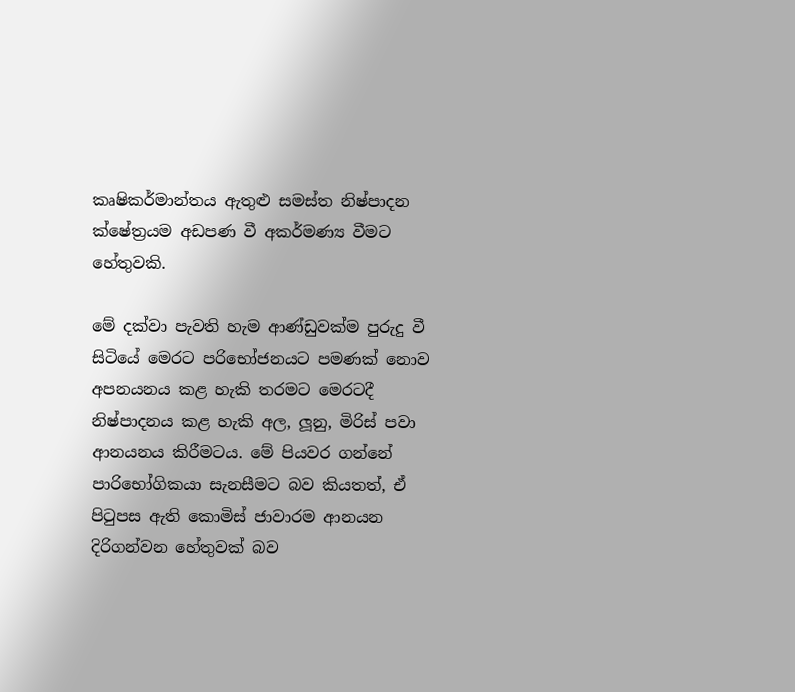කෘෂිකර්මාන්තය ඇතුළු සමස්ත නිෂ්පාදන ක්ෂේත්‍රයම අඩපණ වී අකර්මණ්‍ය වීමට හේතුවකි.

මේ දක්වා පැවති හැම ආණ්ඩුවක්ම පුරුදු වී සිටියේ මෙරට පරිභෝජනයට පමණක් නොව අපනයනය කළ හැකි තරමට මෙරටදී නිෂ්පාදනය කළ හැකි අල, ලූනු, මිරිස් පවා ආනයනය කිරීමටය. මේ පියවර ගන්නේ පාරිභෝගිකයා සැනසීමට බව කියතත්, ඒ පිටුපස ඇති කොමිස් ජාවාරම ආනයන දිරිගන්වන හේතුවක් බව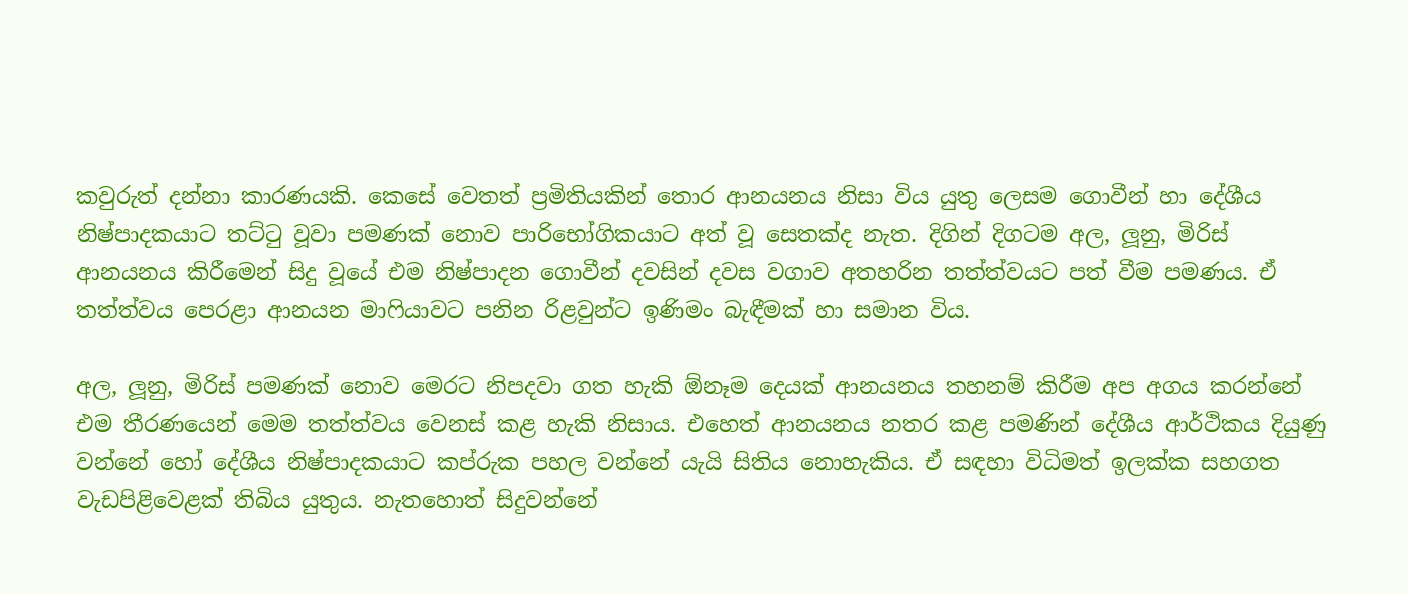කවුරුත් දන්නා කාරණයකි. කෙසේ වෙතත් ප්‍රමිතියකින් තොර ආනයනය නිසා විය යුතු ලෙසම ගොවීන් හා දේශීය නිෂ්පාදකයාට තට්ටු වූවා පමණක් නොව පාරිභෝගිකයාට අත් වූ සෙතක්ද නැත. දිගින් දිගටම අල, ලූනු, මිරිස් ආනයනය කිරීමෙන් සිදු වූයේ එම නිෂ්පාදන ගොවීන් දවසින් දවස වගාව අතහරින තත්ත්වයට පත් වීම පමණය. ඒ තත්ත්වය පෙරළා ආනයන මාෆියාවට පනින රිළවුන්ට ඉණිමං බැඳීමක් හා සමාන විය.

අල, ලූනු, මිරිස් පමණක් නොව මෙරට නිපදවා ගත හැකි ඕනෑම දෙයක් ආනයනය තහනම් කිරීම අප අගය කරන්නේ එම තීරණයෙන් මෙම තත්ත්වය වෙනස් කළ හැකි නිසාය. එහෙත් ආනයනය නතර කළ පමණින් දේශීය ආර්ථිකය දියුණු වන්නේ හෝ දේශීය නිෂ්පාදකයාට කප්රුක පහල වන්නේ යැයි සිතිය නොහැකිය. ඒ සඳහා විධිමත් ඉලක්ක සහගත වැඩපිළිවෙළක් තිබිය යුතුය. නැතහොත් සිදුවන්නේ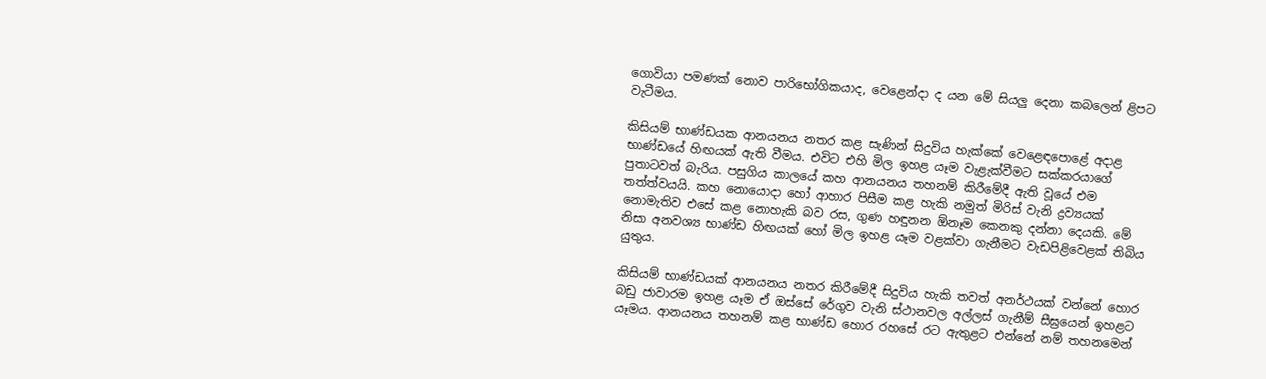ගොවියා පමණක් නොව පාරිභෝගිකයාද, වෙළෙන්දා ද යන මේ සියලු දෙනා කබලෙන් ළිපට වැටීමය.

කිසියම් භාණ්ඩයක ආනයනය නතර කළ සැණින් සිදුවිය හැක්කේ වෙළෙඳපොළේ අදාළ භාණ්ඩයේ හිඟයක් ඇති වීමය. එවිට එහි මිල ඉහළ යෑම වැළැක්වීමට සක්කරයාගේ පුතාටවත් බැරිය. පසුගිය කාලයේ කහ ආනයනය තහනම් කිරීමේදී ඇති වූයේ එම තත්ත්වයයි. කහ නොයොදා හෝ ආහාර පිසීම කළ හැකි නමුත් මිරිස් වැනි ද්‍රව්‍යයක් නොමැතිව එසේ කළ නොහැකි බව රස, ගුණ හඳුනන ඕනෑම කෙනකු දන්නා දෙයකි. මේ නිසා අනවශ්‍ය භාණ්ඩ හිඟයක් හෝ මිල ඉහළ යෑම වළක්වා ගැනීමට වැඩපිළිවෙළක් තිබිය යුතුය.

කිසියම් භාණ්ඩයක් ආනයනය නතර කිරීමේදී සිදුවිය හැකි තවත් අනර්ථයක් වන්නේ හොර බඩු ජාවාරම ඉහළ යෑම ඒ ඔස්සේ රේගුව වැනි ස්ථානවල අල්ලස් ගැනීම් සීඝ්‍රයෙන් ඉහළට යෑමය. ආනයනය තහනම් කළ භාණ්ඩ හොර රහසේ රට ඇතුළට එන්නේ නම් තහනමෙන්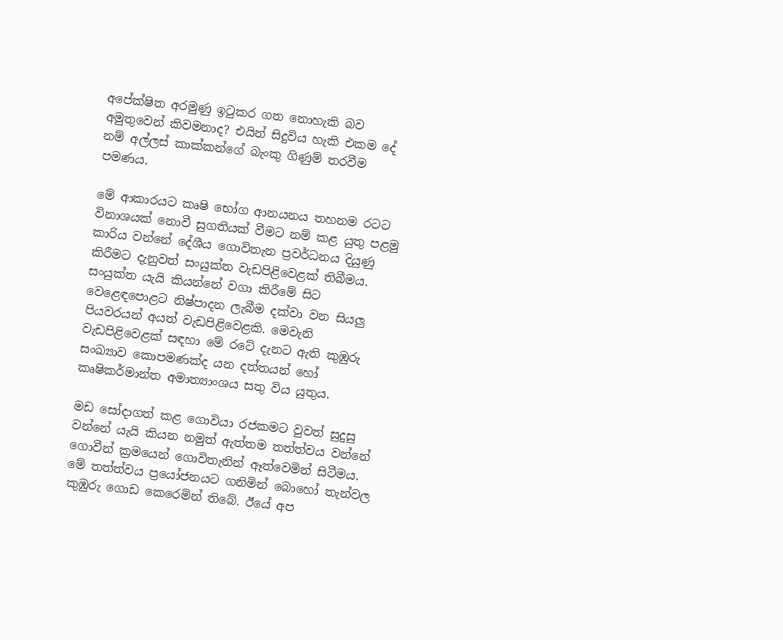අපේක්ෂිත අරමුණු ඉටුකර ගත නොහැකි බව අමුතුවෙන් කිවමනාද? එයින් සිදුවිය හැකි එකම දේ නම් අල්ලස් කාක්කන්ගේ බැංකු ගිණුම් තරවීම පමණය.

මේ ආකාරයට කෘෂි භෝග ආනයනය තහනම රටට විනාශයක් නොවී සුගතියක් වීමට නම් කළ යුතු පළමු කාරිය වන්නේ දේශීය ගොවිතැන ප්‍රවර්ධනය දියුණු කිරීමට දැනුවත් සංයුක්ත වැඩපිළිවෙළක් තිබීමය. සංයුක්ත යැයි කියන්නේ වගා කිරීමේ සිට වෙළෙඳපොළට නිෂ්පාදන ලැබීම දක්වා වන සියලු පියවරයන් අයත් වැඩපිළිවෙළකි. මෙවැනි වැඩපිළිවෙළක් සඳහා මේ රටේ දැනට ඇති කුඹුරු සංඛ්‍යාව කොපමණක්ද යන දත්තයන් හෝ කෘෂිකර්මාන්ත අමාත්‍යාංශය සතු විය යුතුය.

මඩ සෝදාගත් කළ ගොවියා රජකමට වුවත් සුදුසු වන්නේ යැයි කියන නමුත් ඇත්තම තත්ත්වය වන්නේ ගොවීන් ක්‍රමයෙන් ගොවිතැනින් ඈත්වෙමින් සිටීමය. මේ තත්ත්වය ප්‍රයෝජනයට ගනිමින් බොහෝ තැන්වල කුඹුරු ගොඩ කෙරෙමින් තිබේ. ඊයේ අප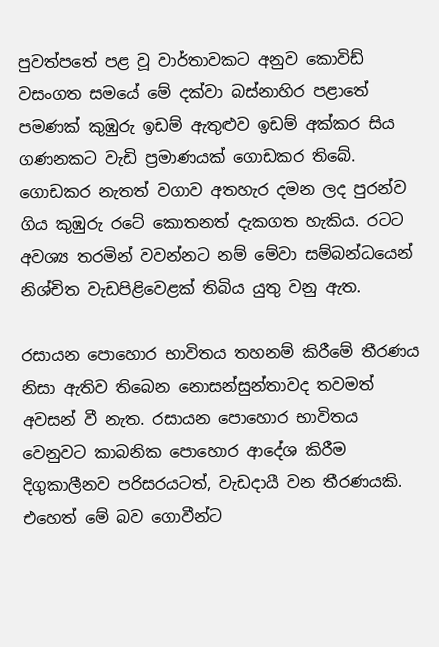පුවත්පතේ පළ වූ වාර්තාවකට අනුව කොවිඩ් වසංගත සමයේ මේ දක්වා බස්නාහිර පළාතේ පමණක් කුඹුරු ඉඩම් ඇතුළුව ඉඩම් අක්කර සිය ගණනකට වැඩි ප්‍රමාණයක් ගොඩකර තිබේ. ගොඩකර නැතත් වගාව අතහැර දමන ලද පුරන්ව ගිය කුඹුරු රටේ කොතනත් දැකගත හැකිය. රටට අවශ්‍ය තරමින් වවන්නට නම් මේවා සම්බන්ධයෙන් නිශ්චිත වැඩපිළිවෙළක් තිබිය යුතු වනු ඇත.

රසායන පොහොර භාවිතය තහනම් කිරීමේ තීරණය නිසා ඇතිව තිබෙන නොසන්සුන්තාවද තවමත් අවසන් වී නැත. රසායන පොහොර භාවිතය වෙනුවට කාබනික පොහොර ආදේශ කිරීම දිගුකාලීනව පරිසරයටත්, වැඩදායී වන තීරණයකි. එහෙත් මේ බව ගොවීන්ට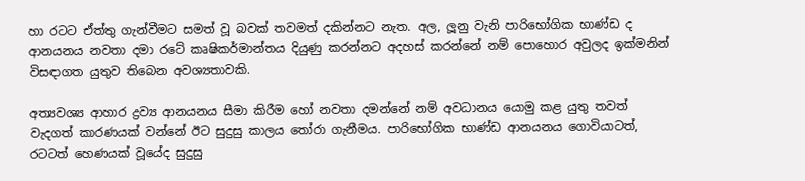හා රටට ඒත්තු ගැන්වීමට සමත් වූ බවක් තවමත් දකින්නට නැත. අල, ලූනු වැනි පාරිභෝගික භාණ්ඩ ද ආනයනය නවතා දමා රටේ කෘෂිකර්මාන්තය දියුණු කරන්නට අදහස් කරන්නේ නම් පොහොර අවුලද ඉක්මනින් විසඳාගත යුතුව තිබෙන අවශ්‍යතාවකි.

අත්‍යවශ්‍ය ආහාර ද්‍රව්‍ය ආනයනය සීමා කිරීම හෝ නවතා දමන්නේ නම් අවධානය යොමු කළ යුතු තවත් වැදගත් කාරණයක් වන්නේ ඊට සුදුසු කාලය තෝරා ගැනීමය. පාරිභෝගික භාණ්ඩ ආනයනය ගොවියාටත්, රටටත් හෙණයක් වූයේද සුදුසු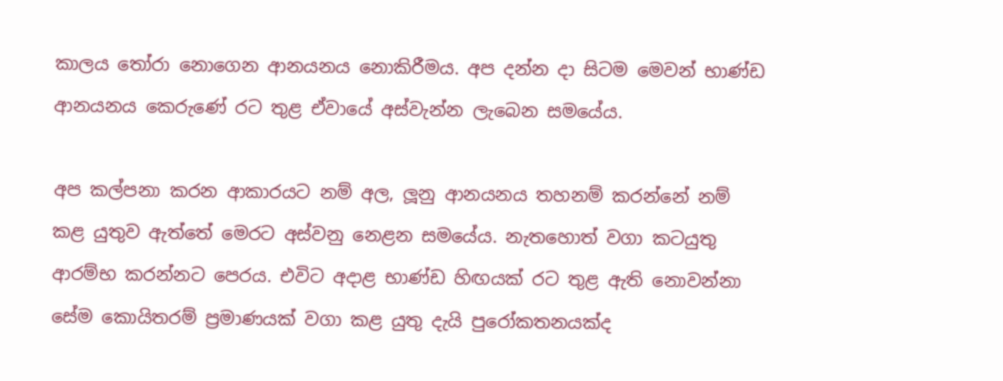කාලය තෝරා නොගෙන ආනයනය නොකිරීමය. අප දන්න දා සිටම මෙවන් භාණ්ඩ ආනයනය කෙරුණේ රට තුළ ඒවායේ අස්වැන්න ලැබෙන සමයේය.

අප කල්පනා කරන ආකාරයට නම් අල, ලූනු ආනයනය තහනම් කරන්නේ නම් කළ යුතුව ඇත්තේ මෙරට අස්වනු නෙළන සමයේය. නැතහොත් වගා කටයුතු ආරම්භ කරන්නට පෙරය. එවිට අදාළ භාණ්ඩ හිඟයක් රට තුළ ඇති නොවන්නා සේම කොයිතරම් ප්‍රමාණයක් වගා කළ යුතු දැයි පුරෝකතනයක්ද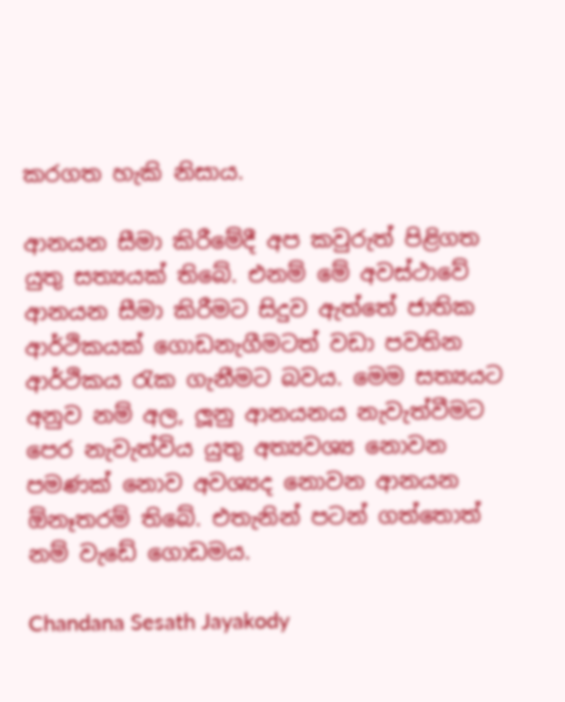කරගත හැකි නිසාය.

ආනයන සීමා කිරීමේදී අප කවුරුත් පිළිගත යුතු සත්‍යයක් තිබේ. එනම් මේ අවස්ථාවේ ආනයන සීමා කිරීමට සිදුව ඇත්තේ ජාතික ආර්ථිකයක් ගොඩනැගීමටත් වඩා පවතින ආර්ථිකය රැක ගැනීමට බවය. මෙම සත්‍යයට අනුව නම් අල, ලූනු ආනයනය නැවැත්වීමට පෙර නැවැත්විය යුතු අත්‍යවශ්‍ය නොවන පමණක් නොව අවශ්‍යද නොවන ආනයන ඕනෑතරම් තිබේ. එතැනින් පටන් ගත්තොත් නම් වැඩේ ගොඩමය.

Chandana Sesath Jayakody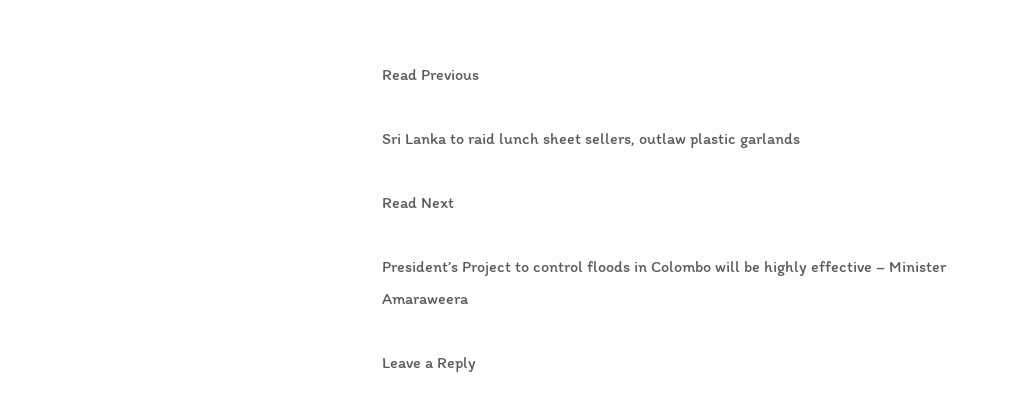Read Previous

Sri Lanka to raid lunch sheet sellers, outlaw plastic garlands

Read Next

President’s Project to control floods in Colombo will be highly effective – Minister Amaraweera

Leave a Reply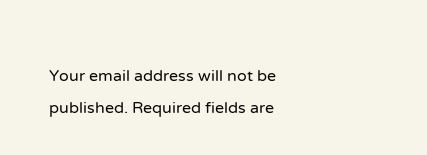Your email address will not be published. Required fields are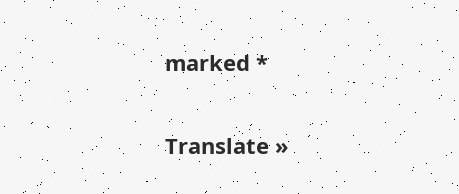marked *

Translate »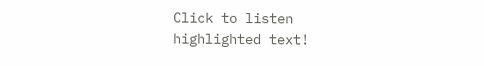Click to listen highlighted text!